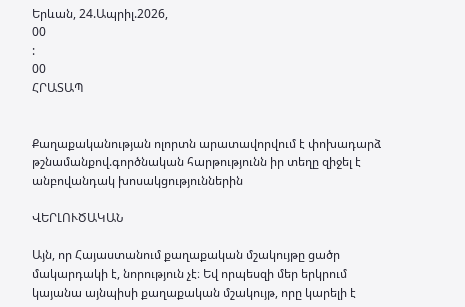Երևան, 24.Ապրիլ.2026,
00
:
00
ՀՐԱՏԱՊ


Քաղաքականության ոլորտն արատավորվում է փոխադարձ թշնամանքով.գործնական հարթությունն իր տեղը զիջել է անբովանդակ խոսակցություններին

ՎԵՐԼՈՒԾԱԿԱՆ

Այն, որ Հայաստանում քաղաքական մշակույթը ցածր մակարդակի է, նորություն չէ։ Եվ որպեսզի մեր երկրում կայանա այնպիսի քաղաքական մշակույթ, որը կարելի է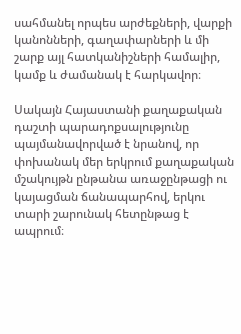սահմանել որպես արժեքների, վարքի կանոնների, գաղափարների և մի շարք այլ հատկանիշների համալիր, կամք և ժամանակ է հարկավոր։

Սակայն Հայաստանի քաղաքական դաշտի պարադոքսալությունը պայմանավորված է նրանով, որ փոխանակ մեր երկրում քաղաքական մշակույթն ընթանա առաջընթացի ու կայացման ճանապարհով, երկու տարի շարունակ հետընթաց է ապրում։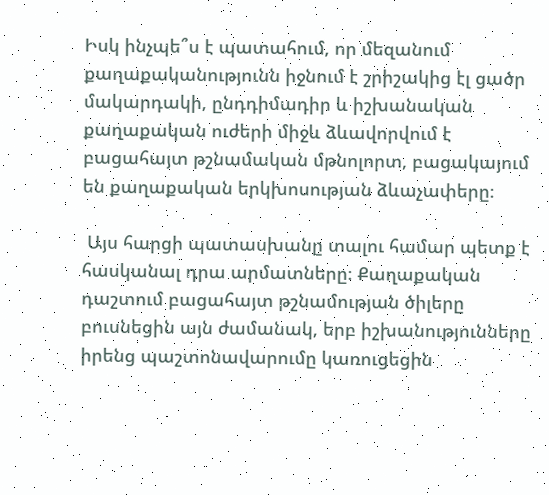Իսկ ինչպե՞ս է պատահում, որ մեզանում քաղաքականությունն իջնում է շրիշակից էլ ցածր մակարդակի, ընդդիմադիր և իշխանական քաղաքական ուժերի միջև ձևավորվում է բացահայտ թշնամական մթնոլորտ, բացակայում են քաղաքական երկխոսության ձևաչափերը։

 Այս հարցի պատասխանը տալու համար պետք է հասկանալ դրա արմատները։ Քաղաքական դաշտում բացահայտ թշնամության ծիլերը բուսնեցին այն ժամանակ, երբ իշխանությունները իրենց պաշտոնավարումը կառուցեցին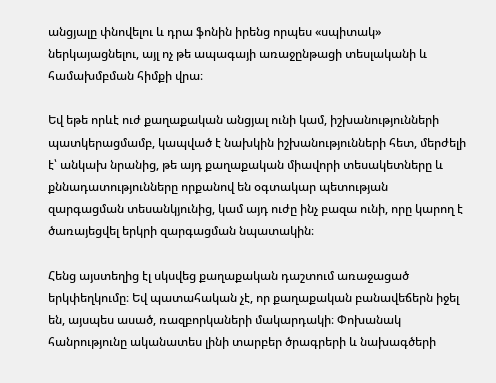անցյալը փնովելու և դրա ֆոնին իրենց որպես «սպիտակ» ներկայացնելու, այլ ոչ թե ապագայի առաջընթացի տեսլականի և համախմբման հիմքի վրա։

Եվ եթե որևէ ուժ քաղաքական անցյալ ունի կամ, իշխանությունների պատկերացմամբ, կապված է նախկին իշխանությունների հետ, մերժելի է՝ անկախ նրանից, թե այդ քաղաքական միավորի տեսակետները և քննադատությունները որքանով են օգտակար պետության զարգացման տեսանկյունից, կամ այդ ուժը ինչ բազա ունի, որը կարող է ծառայեցվել երկրի զարգացման նպատակին։

Հենց այստեղից էլ սկսվեց քաղաքական դաշտում առաջացած երկփեղկումը։ Եվ պատահական չէ, որ քաղաքական բանավեճերն իջել են, այսպես ասած, ռազբորկաների մակարդակի։ Փոխանակ հանրությունը ականատես լինի տարբեր ծրագրերի և նախագծերի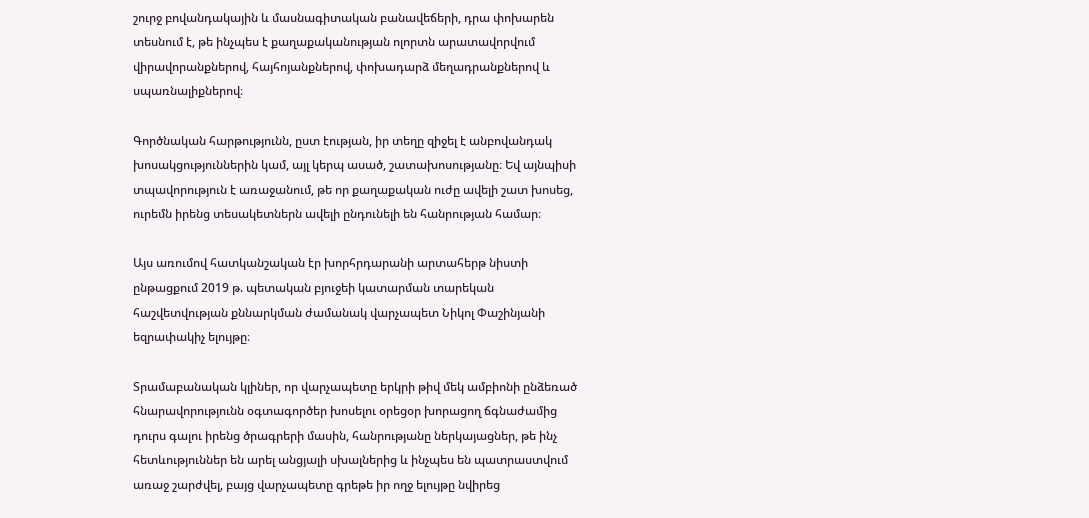շուրջ բովանդակային և մասնագիտական բանավեճերի, դրա փոխարեն տեսնում է, թե ինչպես է քաղաքականության ոլորտն արատավորվում վիրավորանքներով, հայհոյանքներով, փոխադարձ մեղադրանքներով և սպառնալիքներով։

Գործնական հարթությունն, ըստ էության, իր տեղը զիջել է անբովանդակ խոսակցություններին կամ, այլ կերպ ասած, շատախոսությանը։ Եվ այնպիսի տպավորություն է առաջանում, թե որ քաղաքական ուժը ավելի շատ խոսեց, ուրեմն իրենց տեսակետներն ավելի ընդունելի են հանրության համար։

Այս առումով հատկանշական էր խորհրդարանի արտահերթ նիստի ընթացքում 2019 թ. պետական բյուջեի կատարման տարեկան հաշվետվության քննարկման ժամանակ վարչապետ Նիկոլ Փաշինյանի եզրափակիչ ելույթը։

Տրամաբանական կլիներ, որ վարչապետը երկրի թիվ մեկ ամբիոնի ընձեռած հնարավորությունն օգտագործեր խոսելու օրեցօր խորացող ճգնաժամից դուրս գալու իրենց ծրագրերի մասին, հանրությանը ներկայացներ, թե ինչ հետևություններ են արել անցյալի սխալներից և ինչպես են պատրաստվում առաջ շարժվել, բայց վարչապետը գրեթե իր ողջ ելույթը նվիրեց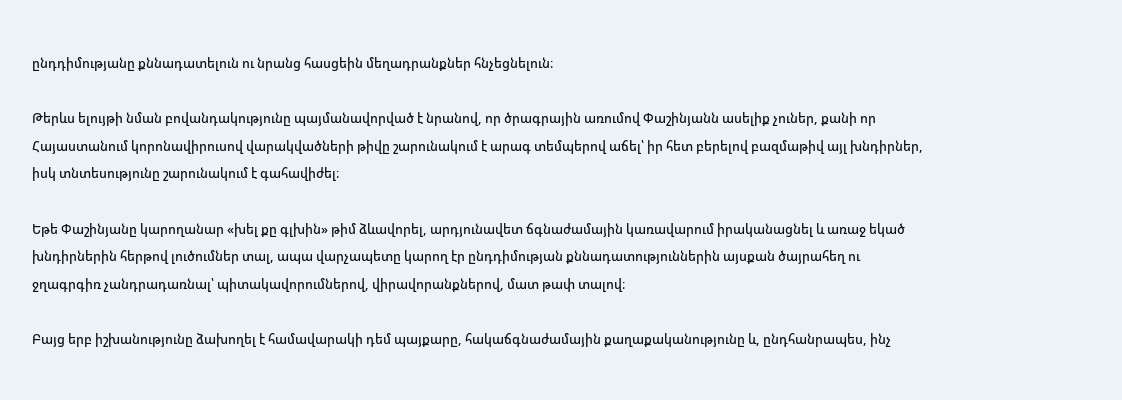ընդդիմությանը քննադատելուն ու նրանց հասցեին մեղադրանքներ հնչեցնելուն։

Թերևս ելույթի նման բովանդակությունը պայմանավորված է նրանով, որ ծրագրային առումով Փաշինյանն ասելիք չուներ, քանի որ Հայաստանում կորոնավիրուսով վարակվածների թիվը շարունակում է արագ տեմպերով աճել՝ իր հետ բերելով բազմաթիվ այլ խնդիրներ, իսկ տնտեսությունը շարունակում է գահավիժել։

Եթե Փաշինյանը կարողանար «խել քը գլխին» թիմ ձևավորել, արդյունավետ ճգնաժամային կառավարում իրականացնել և առաջ եկած խնդիրներին հերթով լուծումներ տալ, ապա վարչապետը կարող էր ընդդիմության քննադատություններին այսքան ծայրահեղ ու ջղագրգիռ չանդրադառնալ՝ պիտակավորումներով, վիրավորանքներով, մատ թափ տալով։

Բայց երբ իշխանությունը ձախողել է համավարակի դեմ պայքարը, հակաճգնաժամային քաղաքականությունը և, ընդհանրապես, ինչ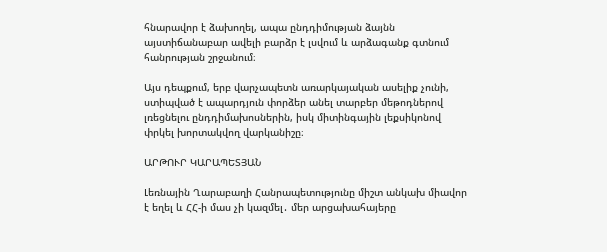հնարավոր է ձախողել, ապա ընդդիմության ձայնն այստիճանաբար ավելի բարձր է լսվում և արձագանք գտնում հանրության շրջանում։

Այս դեպքում, երբ վարչապետն առարկայական ասելիք չունի, ստիպված է ապարդյուն փորձեր անել տարբեր մեթոդներով լռեցնելու ընդդիմախոսներին, իսկ միտինգային լեքսիկոնով փրկել խորտակվող վարկանիշը։

ԱՐԹՈՒՐ ԿԱՐԱՊԵՏՅԱՆ

Լեռնային Ղարաբաղի Հանրապետությունը միշտ անկախ միավոր է եղել և ՀՀ-ի մաս չի կազմել․ մեր արցախահայերը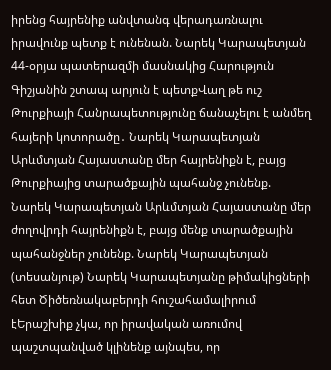իրենց հայրենիք անվտանգ վերադառնալու իրավունք պետք է ունենան. Նարեկ Կարապետյան 44-օրյա պատերազմի մասնակից Հարություն Գիշյանին շտապ արյուն է պետքՎաղ թե ուշ Թուրքիայի Հանրապետությունը ճանաչելու է անմեղ հայերի կոտորածը․ Նարեկ Կարապետյան Արևմտյան Հայաստանը մեր հայրենիքն է, բայց Թուրքիայից տարածքային պահանջ չունենք. Նարեկ Կարապետյան Արևմտյան Հայաստանը մեր ժողովրդի հայրենիքն է, բայց մենք տարածքային պահանջներ չունենք. Նարեկ Կարապետյան (տեսանյութ) Նարեկ Կարապետյանը թիմակիցների հետ Ծիծեռնակաբերդի հուշահամալիրում էԵրաշխիք չկա, որ իրավական առումով պաշտպանված կլինենք այնպես, որ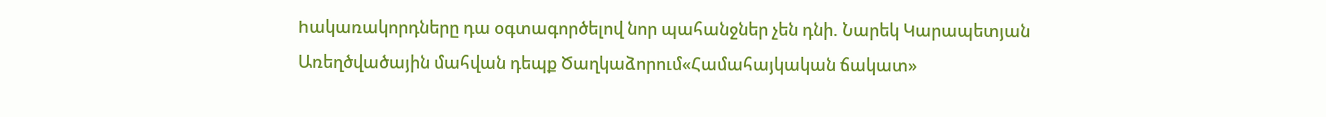hակառակորդները դա օգտագործելով նոր պահանջներ չեն դնի. Նարեկ Կարապետյան Առեղծվածային մահվան դեպք Ծաղկաձորում«Համահայկական ճակատ»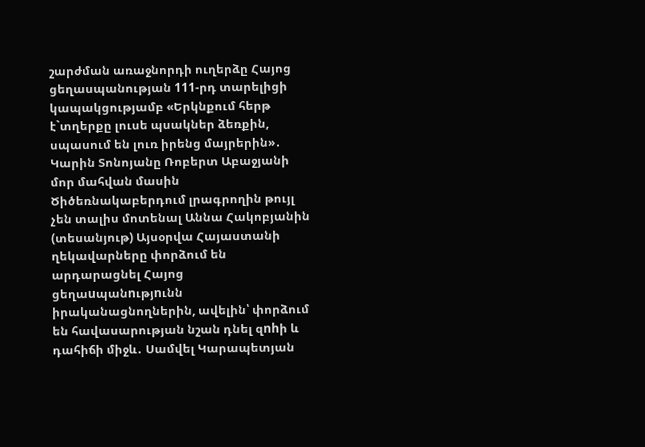շարժման առաջնորդի ուղերձը Հայոց ցեղասպանության 111-րդ տարելիցի կապակցությամբ «Երկնքում հերթ է`տղերքը լուսե պսակներ ձեռքին, սպասում են լուռ իրենց մայրերին»․ Կարին Տոնոյանը Ռոբերտ Աբաջյանի մոր մահվան մասին Ծիծեռնակաբերդում լրագրողին թույլ չեն տալիս մոտենալ Աննա Հակոբյանին (տեսանյութ) Այսօրվա Հայաստանի ղեկավարները փորձում են արդարացնել Հայոց ցեղաuպանnւթյnւնն իրականացնողներին, ավելին՝ փորձում են հավասարության նշան դնել զnhի և դահիճի միջև․ Սամվել Կարապետյան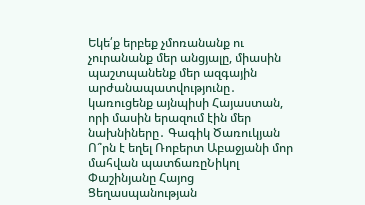Եկե՛ք երբեք չմոռանանք ու չուրանանք մեր անցյալը, միասին պաշտպանենք մեր ազգային արժանապատվությունը․ կառուցենք այնպիսի Հայաստան, որի մասին երազում էին մեր նախնիները․ Գագիկ Ծառուկյան Ո՞րն է եղել Ռոբերտ Աբաջյանի մոր մահվան պատճառըՆիկոլ Փաշինյանը Հայոց Ցեղասպանության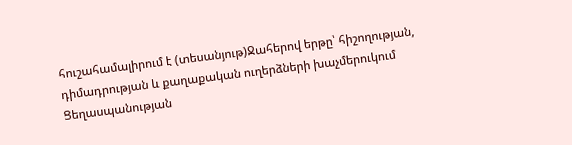հուշահամալիրում է (տեսանյութ)Ջահերով երթը՝ հիշողության, դիմադրության և քաղաքական ուղերձների խաչմերուկում Ցեղասպանության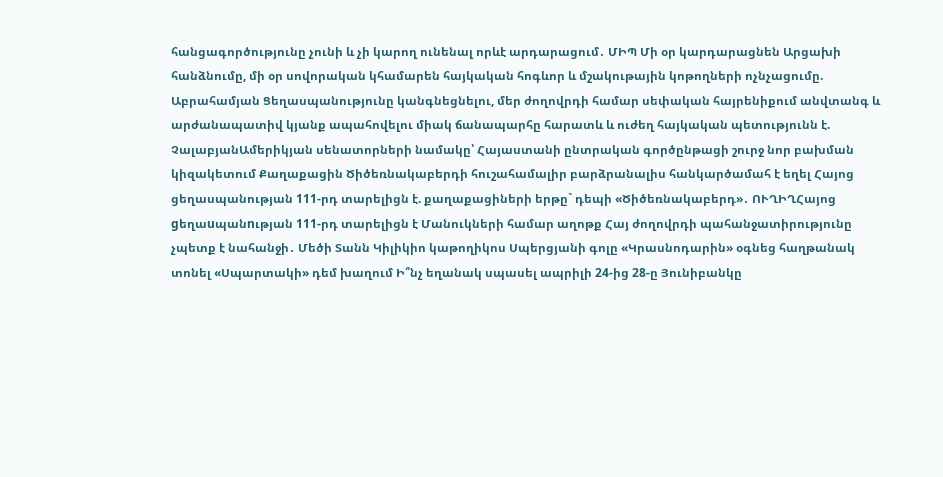հանցագործությունը չունի և չի կարող ունենալ որևէ արդարացում․ ՄԻՊ Մի օր կարդարացնեն Արցախի հանձնումը, մի օր սովորական կհամարեն հայկական հոգևոր և մշակութային կոթողների ոչնչացումը. Աբրահամյան Ցեղասպանությունը կանգնեցնելու, մեր ժողովրդի համար սեփական հայրենիքում անվտանգ և արժանապատիվ կյանք ապահովելու միակ ճանապարհը հարատև և ուժեղ հայկական պետությունն է. ՉալաբյանԱմերիկյան սենատորների նամակը՝ Հայաստանի ընտրական գործընթացի շուրջ նոր բախման կիզակետում Քաղաքացին Ծիծեռնակաբերդի հուշահամալիր բարձրանալիս հանկարծամահ է եղել Հայոց ցեղասպանության 111-րդ տարելիցն է. քաղաքացիների երթը` դեպի «Ծիծեռնակաբերդ»․ ՈՒՂԻՂՀայոց gեղաuպանnւթյան 111-րդ տարելիցն է Մանուկների համար աղոթք Հայ ժողովրդի պահանջատիրությունը չպետք է նահանջի․ Մեծի Տանն Կիլիկիո կաթողիկոս Սպերցյանի գոլը «Կրասնոդարին» օգնեց հաղթանակ տոնել «Սպարտակի» դեմ խաղում Ի՞նչ եղանակ սպասել ապրիլի 24-ից 28-ը Յունիբանկը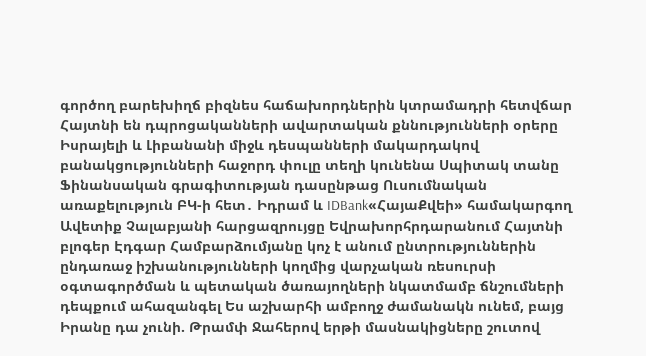գործող բարեխիղճ բիզնես հաճախորդներին կտրամադրի հետվճար Հայտնի են դպրոցականների ավարտական քննությունների օրերը Իսրայելի և Լիբանանի միջև դեսպանների մակարդակով բանակցությունների հաջորդ փուլը տեղի կունենա Սպիտակ տանը Ֆինանսական գրագիտության դասընթաց Ուսումնական առաքելություն ԲԿ-ի հետ․ Իդրամ և IDBank«ՀայաՔվեի» համակարգող Ավետիք Չալաբյանի հարցազրույցը Եվրախորհրդարանում Հայտնի բլոգեր Էդգար Համբարձումյանը կոչ է անում ընտրություններին ընդառաջ իշխանությունների կողմից վարչական ռեսուրսի օգտագործման և պետական ծառայողների նկատմամբ ճնշումների դեպքում ահազանգել Ես աշխարհի ամբողջ ժամանակն ունեմ, բայց Իրանը դա չունի. Թրամփ Ջահերով երթի մասնակիցները շուտով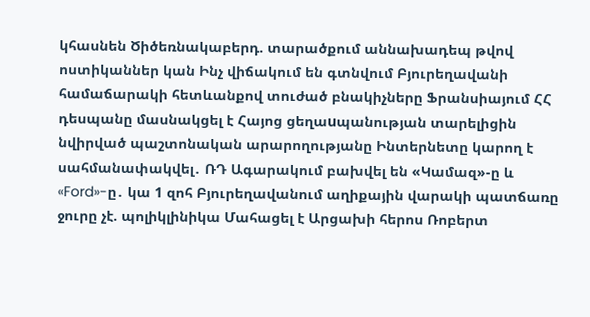կհասնեն Ծիծեռնակաբերդ. տարածքում աննախադեպ թվով ոստիկաններ կան Ինչ վիճակում են գտնվում Բյուրեղավանի համաճարակի հետևանքով տուժած բնակիչները Ֆրանսիայում ՀՀ դեսպանը մասնակցել է Հայոց ցեղաuպանության տարելիցին նվիրված պաշտոնական արարողությանը Ինտերնետը կարող է սահմանափակվել․ ՌԴ Ագարակում բախվել են «Կամազ»-ը և «Ford»-ը․ կա 1 զոհ Բյուրեղավանում աղիքային վարակի պատճառը ջուրը չէ. պոլիկլինիկա Մահացել է Արցախի հերոս Ռոբերտ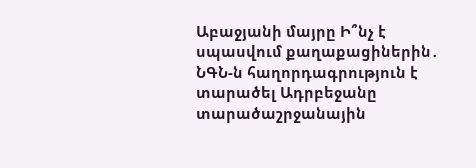Աբաջյանի մայրը Ի՞նչ է սպասվում քաղաքացիներին․ ՆԳՆ-ն հաղորդագրություն է տարածել Ադրբեջանը տարածաշրջանային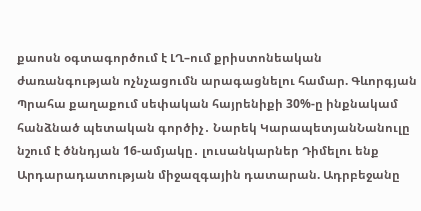քաոսն օգտագործում է ԼՂ–ում քրիստոնեական ժառանգության ոչնչացումն արագացնելու համար. Գևորգյան Պրահա քաղաքում սեփական հայրենիքի 30%-ը ինքնակամ հանձնած պետական գործիչ․ Նարեկ ԿարապետյանՆանուլը նշում է ծննդյան 16-ամյակը․ լուսանկարներ Դիմելու ենք Արդարադատության միջազգային դատարան. Ադրբեջանը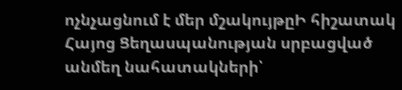ոչնչացնում է մեր մշակույթըԻ հիշատակ Հայոց Ցեղասպանության սրբացված անմեղ նահատակների՝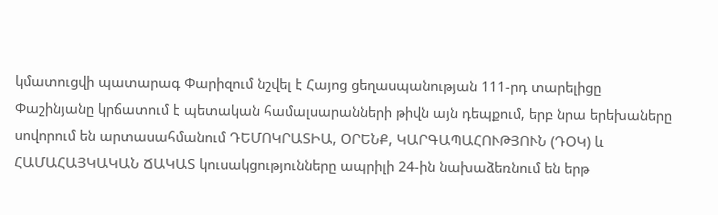կմատուցվի պատարագ Փարիզում նշվել է Հայոց ցեղասպանության 111-րդ տարելիցը Փաշինյանը կրճատում է պետական համալսարանների թիվն այն դեպքում, երբ նրա երեխաները սովորում են արտասահմանում ԴԵՄՈԿՐԱՏԻԱ, ՕՐԵՆՔ, ԿԱՐԳԱՊԱՀՈՒԹՅՈՒՆ (ԴՕԿ) և ՀԱՄԱՀԱՅԿԱԿԱՆ ՃԱԿԱՏ կուսակցությունները ապրիլի 24-ին նախաձեռնում են երթ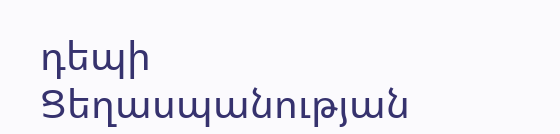դեպի Ցեղասպանության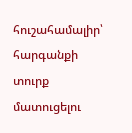հուշահամալիր՝ հարգանքի տուրք մատուցելու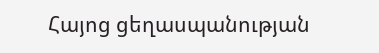Հայոց ցեղասպանության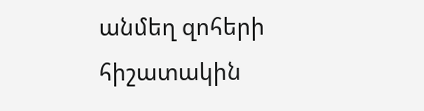անմեղ զոհերի հիշատակին